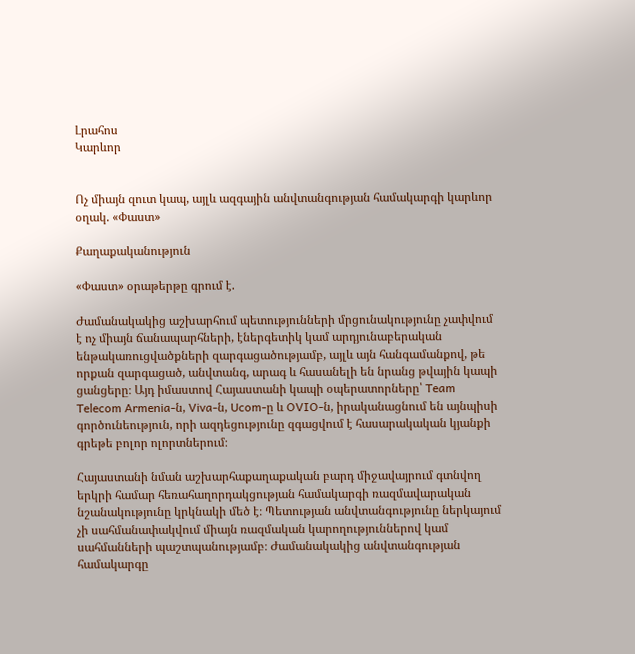Լրահոս
Կարևոր


Ոչ միայն զուտ կապ, այլև ազգային անվտանգության համակարգի կարևոր օղակ. «Փաստ»

Քաղաքականություն

«Փաստ» օրաթերթը գրում է.

Ժամանակակից աշխարհում պետությունների մրցունակությունը չափվում է ոչ միայն ճանապարհների, էներգետիկ կամ արդյունաբերական ենթակառուցվածքների զարգացածությամբ, այլև այն հանգամանքով, թե որքան զարգացած, անվտանգ, արագ և հասանելի են նրանց թվային կապի ցանցերը։ Այդ իմաստով Հայաստանի կապի օպերատորները՝ Team Telecom Armenia-ն, Viva-ն, Ucom-ը և OVIO-ն, իրականացնում են այնպիսի գործունեություն, որի ազդեցությունը զգացվում է հասարակական կյանքի գրեթե բոլոր ոլորտներում։

Հայաստանի նման աշխարհաքաղաքական բարդ միջավայրում գտնվող երկրի համար հեռահաղորդակցության համակարգի ռազմավարական նշանակությունը կրկնակի մեծ է։ Պետության անվտանգությունը ներկայում չի սահմանափակվում միայն ռազմական կարողություններով կամ սահմանների պաշտպանությամբ։ Ժամանակակից անվտանգության համակարգը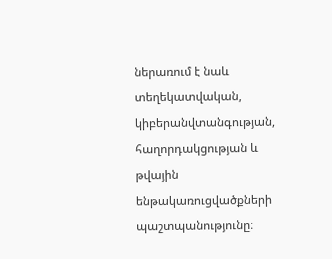ներառում է նաև տեղեկատվական, կիբերանվտանգության, հաղորդակցության և թվային ենթակառուցվածքների պաշտպանությունը։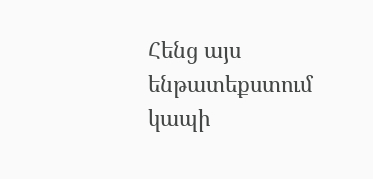Հենց այս ենթատեքստում կապի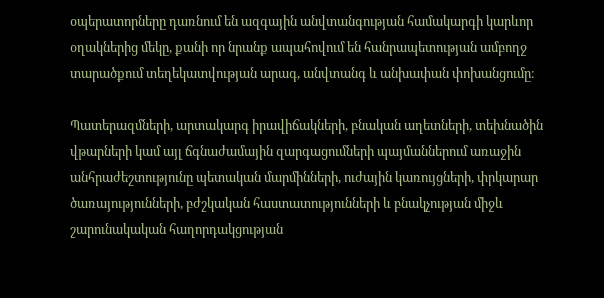օպերատորները դառնում են ազգային անվտանգության համակարգի կարևոր օղակներից մեկը, քանի որ նրանք ապահովում են հանրապետության ամբողջ տարածքում տեղեկատվության արագ, անվտանգ և անխափան փոխանցումը։

Պատերազմների, արտակարգ իրավիճակների, բնական աղետների, տեխնածին վթարների կամ այլ ճգնաժամային զարգացումների պայմաններում առաջին անհրաժեշտությունը պետական մարմինների, ուժային կառույցների, փրկարար ծառայությունների, բժշկական հաստատությունների և բնակչության միջև շարունակական հաղորդակցության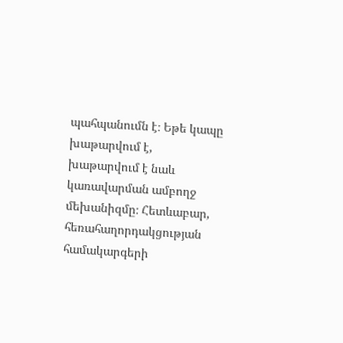պահպանումն է։ Եթե կապը խաթարվում է, խաթարվում է նաև կառավարման ամբողջ մեխանիզմը։ Հետևաբար, հեռահաղորդակցության համակարգերի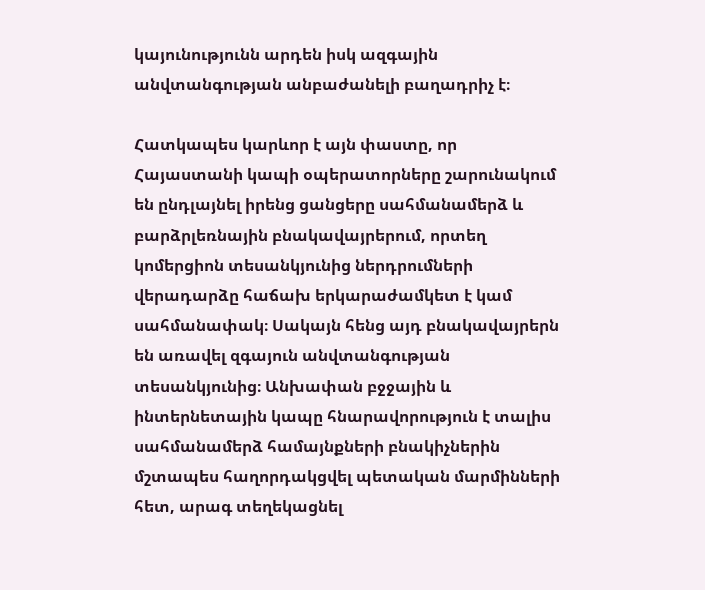կայունությունն արդեն իսկ ազգային անվտանգության անբաժանելի բաղադրիչ է։

Հատկապես կարևոր է այն փաստը, որ Հայաստանի կապի օպերատորները շարունակում են ընդլայնել իրենց ցանցերը սահմանամերձ և բարձրլեռնային բնակավայրերում, որտեղ կոմերցիոն տեսանկյունից ներդրումների վերադարձը հաճախ երկարաժամկետ է կամ սահմանափակ։ Սակայն հենց այդ բնակավայրերն են առավել զգայուն անվտանգության տեսանկյունից։ Անխափան բջջային և ինտերնետային կապը հնարավորություն է տալիս սահմանամերձ համայնքների բնակիչներին մշտապես հաղորդակցվել պետական մարմինների հետ, արագ տեղեկացնել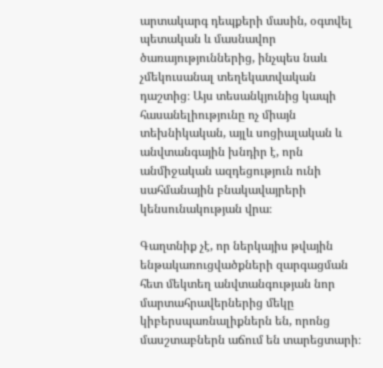արտակարգ դեպքերի մասին, օգտվել պետական և մասնավոր ծառայություններից, ինչպես նաև չմեկուսանալ տեղեկատվական դաշտից։ Այս տեսանկյունից կապի հասանելիությունը ոչ միայն տեխնիկական, այլև սոցիալական և անվտանգային խնդիր է, որն անմիջական ազդեցություն ունի սահմանային բնակավայրերի կենսունակության վրա։

Գաղտնիք չէ, որ ներկայիս թվային ենթակառուցվածքների զարգացման հետ մեկտեղ անվտանգության նոր մարտահրավերներից մեկը կիբերսպառնալիքներն են, որոնց մասշտաբներն աճում են տարեցտարի։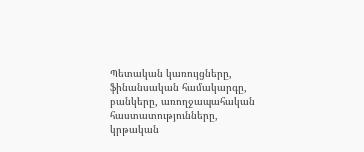Պետական կառույցները, ֆինանսական համակարգը, բանկերը, առողջապահական հաստատությունները, կրթական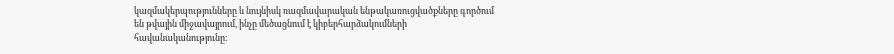կազմակերպությունները և նույնիսկ ռազմավարական ենթակառուցվածքները գործում են թվային միջավայրում, ինչը մեծացնում է կիբերհարձակումների հավանականությունը։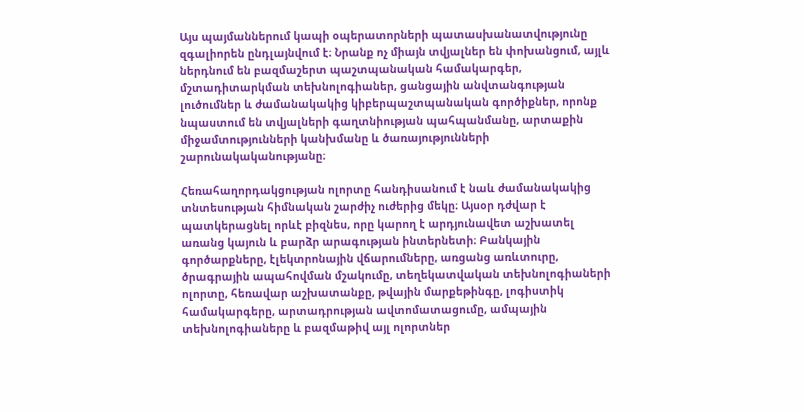Այս պայմաններում կապի օպերատորների պատասխանատվությունը զգալիորեն ընդլայնվում է։ Նրանք ոչ միայն տվյալներ են փոխանցում, այլև ներդնում են բազմաշերտ պաշտպանական համակարգեր, մշտադիտարկման տեխնոլոգիաներ, ցանցային անվտանգության լուծումներ և ժամանակակից կիբերպաշտպանական գործիքներ, որոնք նպաստում են տվյալների գաղտնիության պահպանմանը, արտաքին միջամտությունների կանխմանը և ծառայությունների շարունակականությանը։

Հեռահաղորդակցության ոլորտը հանդիսանում է նաև ժամանակակից տնտեսության հիմնական շարժիչ ուժերից մեկը։ Այսօր դժվար է պատկերացնել որևէ բիզնես, որը կարող է արդյունավետ աշխատել առանց կայուն և բարձր արագության ինտերնետի։ Բանկային գործարքները, էլեկտրոնային վճարումները, առցանց առևտուրը, ծրագրային ապահովման մշակումը, տեղեկատվական տեխնոլոգիաների ոլորտը, հեռավար աշխատանքը, թվային մարքեթինգը, լոգիստիկ համակարգերը, արտադրության ավտոմատացումը, ամպային տեխնոլոգիաները և բազմաթիվ այլ ոլորտներ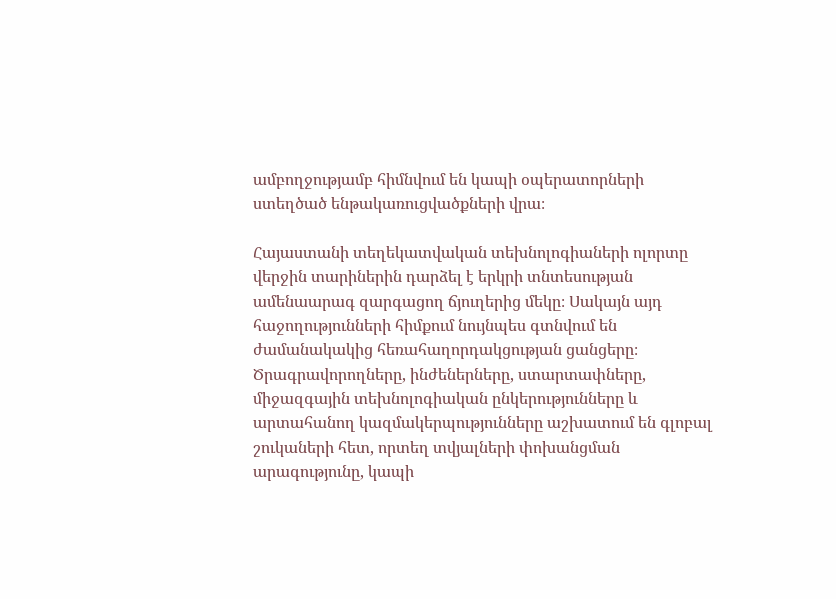ամբողջությամբ հիմնվում են կապի օպերատորների ստեղծած ենթակառուցվածքների վրա։

Հայաստանի տեղեկատվական տեխնոլոգիաների ոլորտը վերջին տարիներին դարձել է երկրի տնտեսության ամենաարագ զարգացող ճյուղերից մեկը։ Սակայն այդ հաջողությունների հիմքում նույնպես գտնվում են ժամանակակից հեռահաղորդակցության ցանցերը։ Ծրագրավորողները, ինժեներները, ստարտափները, միջազգային տեխնոլոգիական ընկերությունները և արտահանող կազմակերպությունները աշխատում են գլոբալ շուկաների հետ, որտեղ տվյալների փոխանցման արագությունը, կապի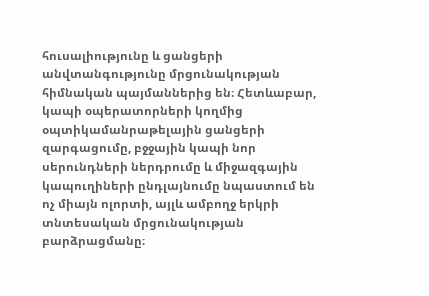հուսալիությունը և ցանցերի անվտանգությունը մրցունակության հիմնական պայմաններից են։ Հետևաբար, կապի օպերատորների կողմից օպտիկամանրաթելային ցանցերի զարգացումը, բջջային կապի նոր սերունդների ներդրումը և միջազգային կապուղիների ընդլայնումը նպաստում են ոչ միայն ոլորտի, այլև ամբողջ երկրի տնտեսական մրցունակության բարձրացմանը։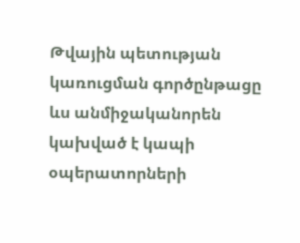Թվային պետության կառուցման գործընթացը ևս անմիջականորեն կախված է կապի օպերատորների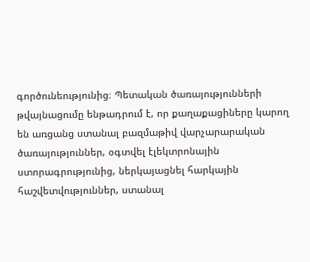գործունեությունից։ Պետական ծառայությունների թվայնացումը ենթադրում է, որ քաղաքացիները կարող են առցանց ստանալ բազմաթիվ վարչարարական ծառայություններ, օգտվել էլեկտրոնային ստորագրությունից, ներկայացնել հարկային հաշվետվություններ, ստանալ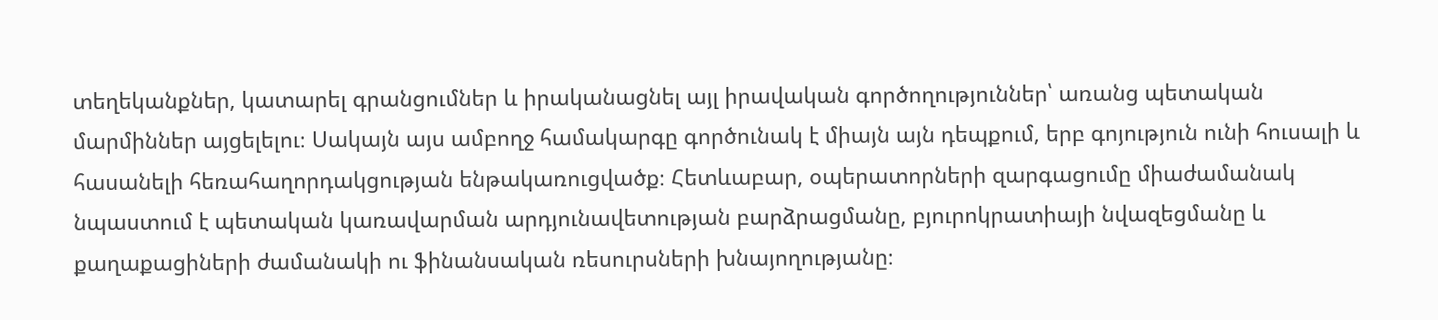տեղեկանքներ, կատարել գրանցումներ և իրականացնել այլ իրավական գործողություններ՝ առանց պետական մարմիններ այցելելու։ Սակայն այս ամբողջ համակարգը գործունակ է միայն այն դեպքում, երբ գոյություն ունի հուսալի և հասանելի հեռահաղորդակցության ենթակառուցվածք։ Հետևաբար, օպերատորների զարգացումը միաժամանակ նպաստում է պետական կառավարման արդյունավետության բարձրացմանը, բյուրոկրատիայի նվազեցմանը և քաղաքացիների ժամանակի ու ֆինանսական ռեսուրսների խնայողությանը։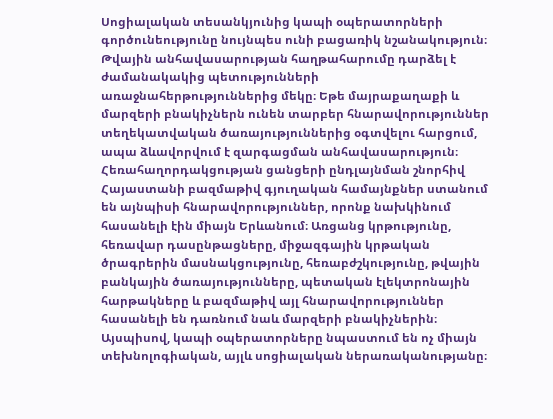Սոցիալական տեսանկյունից կապի օպերատորների գործունեությունը նույնպես ունի բացառիկ նշանակություն։ Թվային անհավասարության հաղթահարումը դարձել է ժամանակակից պետությունների առաջնահերթություններից մեկը։ Եթե մայրաքաղաքի և մարզերի բնակիչներն ունեն տարբեր հնարավորություններ տեղեկատվական ծառայություններից օգտվելու հարցում, ապա ձևավորվում է զարգացման անհավասարություն։ Հեռահաղորդակցության ցանցերի ընդլայնման շնորհիվ Հայաստանի բազմաթիվ գյուղական համայնքներ ստանում են այնպիսի հնարավորություններ, որոնք նախկինում հասանելի էին միայն Երևանում։ Առցանց կրթությունը, հեռավար դասընթացները, միջազգային կրթական ծրագրերին մասնակցությունը, հեռաբժշկությունը, թվային բանկային ծառայությունները, պետական էլեկտրոնային հարթակները և բազմաթիվ այլ հնարավորություններ հասանելի են դառնում նաև մարզերի բնակիչներին։ Այսպիսով, կապի օպերատորները նպաստում են ոչ միայն տեխնոլոգիական, այլև սոցիալական ներառականությանը։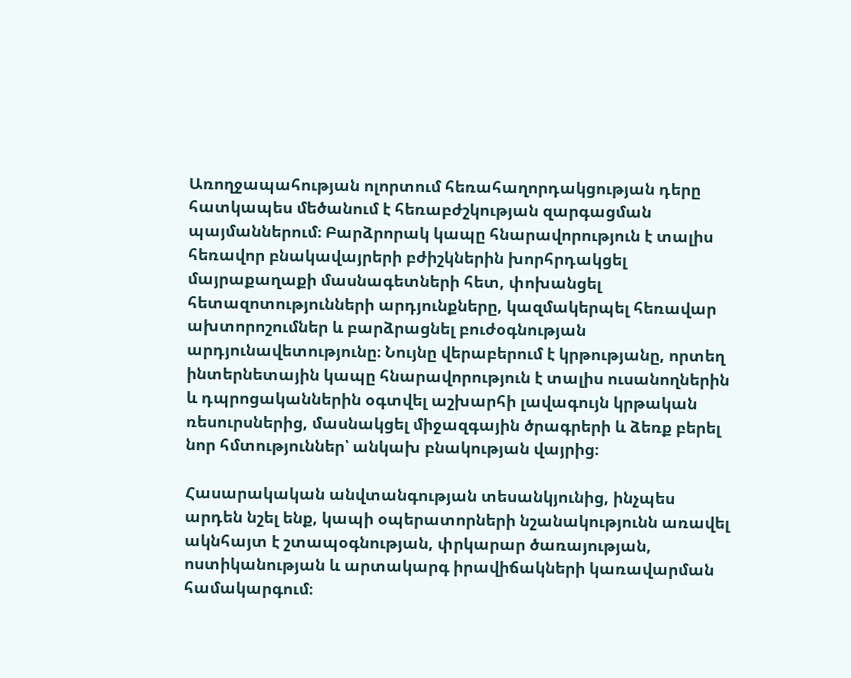Առողջապահության ոլորտում հեռահաղորդակցության դերը հատկապես մեծանում է հեռաբժշկության զարգացման պայմաններում։ Բարձրորակ կապը հնարավորություն է տալիս հեռավոր բնակավայրերի բժիշկներին խորհրդակցել մայրաքաղաքի մասնագետների հետ, փոխանցել հետազոտությունների արդյունքները, կազմակերպել հեռավար ախտորոշումներ և բարձրացնել բուժօգնության արդյունավետությունը։ Նույնը վերաբերում է կրթությանը, որտեղ ինտերնետային կապը հնարավորություն է տալիս ուսանողներին և դպրոցականներին օգտվել աշխարհի լավագույն կրթական ռեսուրսներից, մասնակցել միջազգային ծրագրերի և ձեռք բերել նոր հմտություններ՝ անկախ բնակության վայրից։

Հասարակական անվտանգության տեսանկյունից, ինչպես արդեն նշել ենք, կապի օպերատորների նշանակությունն առավել ակնհայտ է շտապօգնության, փրկարար ծառայության, ոստիկանության և արտակարգ իրավիճակների կառավարման համակարգում։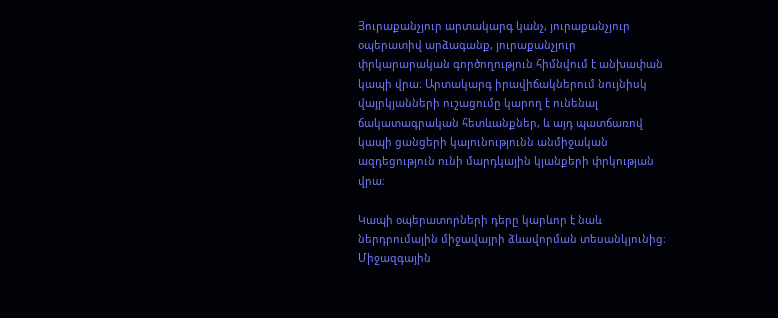Յուրաքանչյուր արտակարգ կանչ, յուրաքանչյուր օպերատիվ արձագանք, յուրաքանչյուր փրկարարական գործողություն հիմնվում է անխափան կապի վրա։ Արտակարգ իրավիճակներում նույնիսկ վայրկյանների ուշացումը կարող է ունենալ ճակատագրական հետևանքներ, և այդ պատճառով կապի ցանցերի կայունությունն անմիջական ազդեցություն ունի մարդկային կյանքերի փրկության վրա։

Կապի օպերատորների դերը կարևոր է նաև ներդրումային միջավայրի ձևավորման տեսանկյունից։ Միջազգային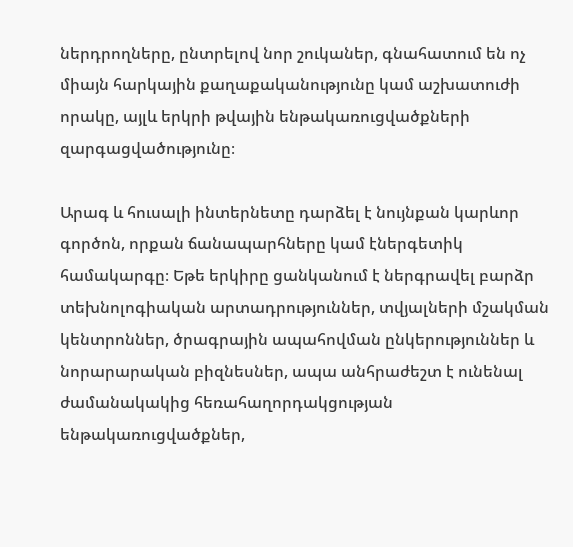ներդրողները, ընտրելով նոր շուկաներ, գնահատում են ոչ միայն հարկային քաղաքականությունը կամ աշխատուժի որակը, այլև երկրի թվային ենթակառուցվածքների զարգացվածությունը։

Արագ և հուսալի ինտերնետը դարձել է նույնքան կարևոր գործոն, որքան ճանապարհները կամ էներգետիկ համակարգը։ Եթե երկիրը ցանկանում է ներգրավել բարձր տեխնոլոգիական արտադրություններ, տվյալների մշակման կենտրոններ, ծրագրային ապահովման ընկերություններ և նորարարական բիզնեսներ, ապա անհրաժեշտ է ունենալ ժամանակակից հեռահաղորդակցության ենթակառուցվածքներ,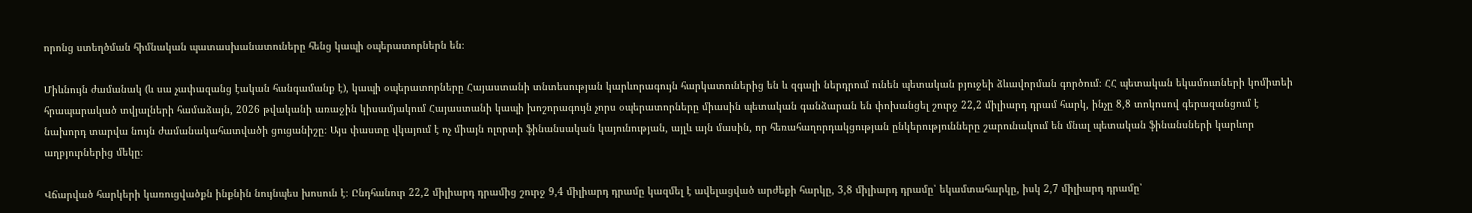որոնց ստեղծման հիմնական պատասխանատուները հենց կապի օպերատորներն են։

Միևնույն ժամանակ (և սա չափազանց էական հանգամանք է), կապի օպերատորները Հայաստանի տնտեսության կարևորագույն հարկատուներից են և զգալի ներդրում ունեն պետական բյուջեի ձևավորման գործում։ ՀՀ պետական եկամուտների կոմիտեի հրապարակած տվյալների համաձայն, 2026 թվականի առաջին կիսամյակում Հայաստանի կապի խոշորագույն չորս օպերատորները միասին պետական գանձարան են փոխանցել շուրջ 22,2 միլիարդ դրամ հարկ, ինչը 8,8 տոկոսով գերազանցում է նախորդ տարվա նույն ժամանակահատվածի ցուցանիշը։ Այս փաստը վկայում է ոչ միայն ոլորտի ֆինանսական կայունության, այլև այն մասին, որ հեռահաղորդակցության ընկերությունները շարունակում են մնալ պետական ֆինանսների կարևոր աղբյուրներից մեկը։

Վճարված հարկերի կառուցվածքն ինքնին նույնպես խոսուն է։ Ընդհանուր 22,2 միլիարդ դրամից շուրջ 9,4 միլիարդ դրամը կազմել է ավելացված արժեքի հարկը, 3,8 միլիարդ դրամը՝ եկամտահարկը, իսկ 2,7 միլիարդ դրամը՝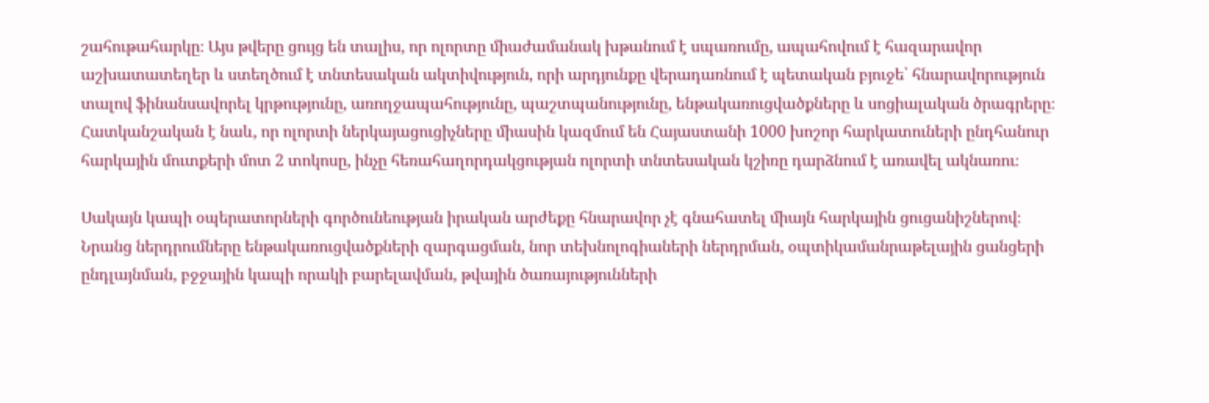շահութահարկը։ Այս թվերը ցույց են տալիս, որ ոլորտը միաժամանակ խթանում է սպառումը, ապահովում է հազարավոր աշխատատեղեր և ստեղծում է տնտեսական ակտիվություն, որի արդյունքը վերադառնում է պետական բյուջե՝ հնարավորություն տալով ֆինանսավորել կրթությունը, առողջապահությունը, պաշտպանությունը, ենթակառուցվածքները և սոցիալական ծրագրերը։ Հատկանշական է նաև, որ ոլորտի ներկայացուցիչները միասին կազմում են Հայաստանի 1000 խոշոր հարկատուների ընդհանուր հարկային մուտքերի մոտ 2 տոկոսը, ինչը հեռահաղորդակցության ոլորտի տնտեսական կշիռը դարձնում է առավել ակնառու։

Սակայն կապի օպերատորների գործունեության իրական արժեքը հնարավոր չէ գնահատել միայն հարկային ցուցանիշներով։ Նրանց ներդրումները ենթակառուցվածքների զարգացման, նոր տեխնոլոգիաների ներդրման, օպտիկամանրաթելային ցանցերի ընդլայնման, բջջային կապի որակի բարելավման, թվային ծառայությունների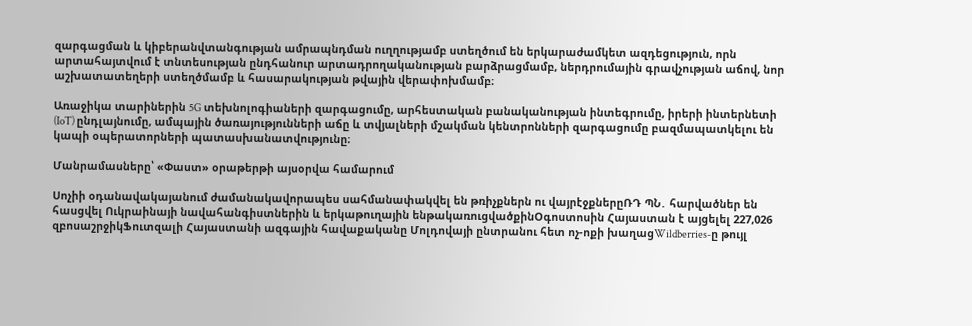զարգացման և կիբերանվտանգության ամրապնդման ուղղությամբ ստեղծում են երկարաժամկետ ազդեցություն, որն արտահայտվում է տնտեսության ընդհանուր արտադրողականության բարձրացմամբ, ներդրումային գրավչության աճով, նոր աշխատատեղերի ստեղծմամբ և հասարակության թվային վերափոխմամբ։

Առաջիկա տարիներին 5G տեխնոլոգիաների զարգացումը, արհեստական բանականության ինտեգրումը, իրերի ինտերնետի (IoT) ընդլայնումը, ամպային ծառայությունների աճը և տվյալների մշակման կենտրոնների զարգացումը բազմապատկելու են կապի օպերատորների պատասխանատվությունը։

Մանրամասները՝ «Փաստ» օրաթերթի այսօրվա համարում

Սոչիի օդանավակայանում ժամանակավորապես սահմանափակվել են թռիչքներն ու վայրէջքներըՌԴ ՊՆ․ հարվածներ են հասցվել Ուկրաինայի նավահանգիստներին և երկաթուղային ենթակառուցվածքինՕգոստոսին Հայաստան է այցելել 227,026 զբոսաշրջիկՖուտզալի Հայաստանի ազգային հավաքականը Մոլդովայի ընտրանու հետ ոչ-ոքի խաղացWildberries-ը թույլ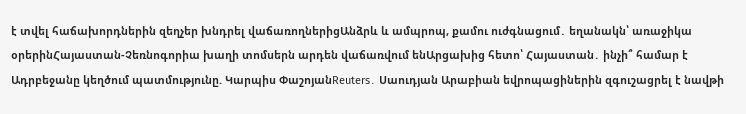է տվել հաճախորդներին զեղչեր խնդրել վաճառողներիցԱնձրև և ամպրոպ, քամու ուժգնացում․ եղանակն՝ առաջիկա օրերինՀայաստան-Չեռնոգորիա խաղի տոմսերն արդեն վաճառվում ենԱրցախից հետո՝ Հայաստան․ ինչի՞ համար է Ադրբեջանը կեղծում պատմությունը. Կարպիս ՓաշոյանReuters․ Սաուդյան Արաբիան եվրոպացիներին զգուշացրել է նավթի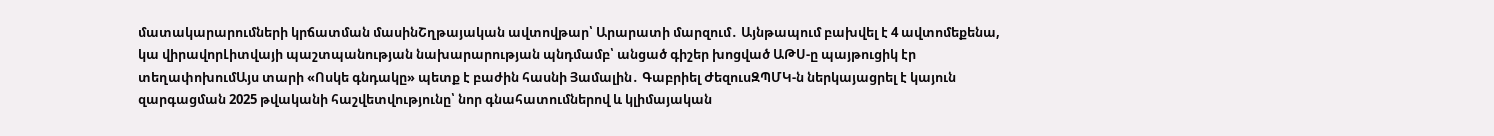մատակարարումների կրճատման մասինՇղթայական ավտովթար՝ Արարատի մարզում․ Այնթապում բախվել է 4 ավտոմեքենա, կա վիրավորԼիտվայի պաշտպանության նախարարության պնդմամբ՝ անցած գիշեր խոցված ԱԹՍ-ը պայթուցիկ էր տեղափոխումԱյս տարի «Ոսկե գնդակը» պետք է բաժին հասնի Յամալին․ Գաբրիել ԺեզուսԶՊՄԿ-ն ներկայացրել է կայուն զարգացման 2025 թվականի հաշվետվությունը՝ նոր գնահատումներով և կլիմայական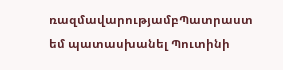ռազմավարությամբՊատրաստ եմ պատասխանել Պուտինի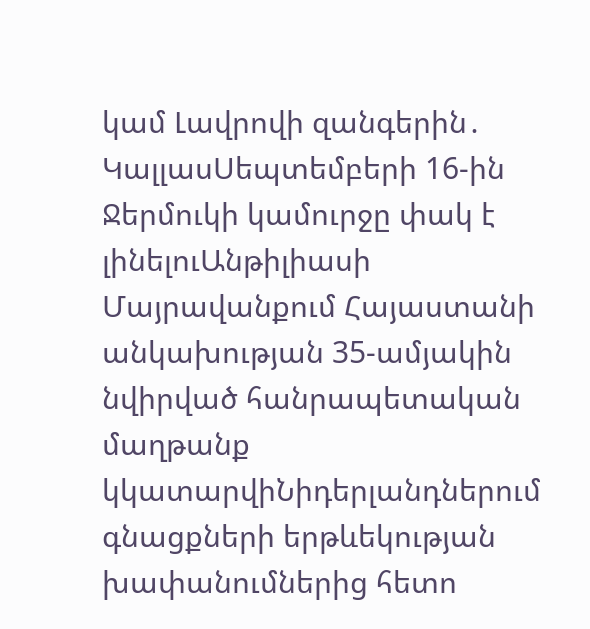կամ Լավրովի զանգերին․ ԿալլասՍեպտեմբերի 16-ին Ջերմուկի կամուրջը փակ է լինելուԱնթիլիասի Մայրավանքում Հայաստանի անկախության 35-ամյակին նվիրված հանրապետական մաղթանք կկատարվիՆիդերլանդներում գնացքների երթևեկության խափանումներից հետո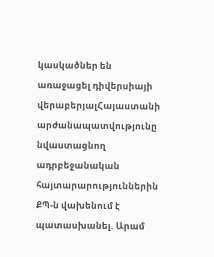կասկածներ են առաջացել դիվերսիայի վերաբերյալՀայաստանի արժանապատվությունը նվաստացնող ադրբեջանական հայտարարություններին ՔՊ-ն վախենում է պատասխանել. Արամ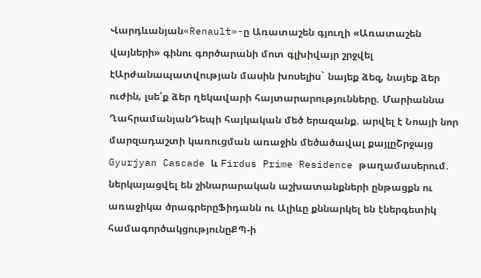Վարդևանյան«Renault»-ը Առատաշեն գյուղի «Առատաշեն վայների» գինու գործարանի մոտ գլխիվայր շրջվել էԱրժանապատվության մասին խոսելիս` նայեք ձեզ, նայեք ձեր ուժին, լսե՛ք ձեր ղեկավարի հայտարարությունները. Մարիաննա ՂահրամանյանԴեպի հայկական մեծ երազանք. արվել է Նոայի նոր մարզադաշտի կառուցման առաջին մեծածավալ քայլըՇրջայց Gyurjyan Cascade և Firdus Prime Residence թաղամասերում. ներկայացվել են շինարարական աշխատանքների ընթացքն ու առաջիկա ծրագրերըՖիդանն ու Ալիևը քննարկել են էներգետիկ համագործակցությունըՔՊ-ի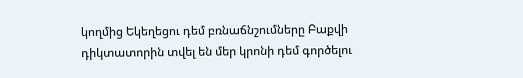կողմից Եկեղեցու դեմ բռնաճնշումները Բաքվի դիկտատորին տվել են մեր կրոնի դեմ գործելու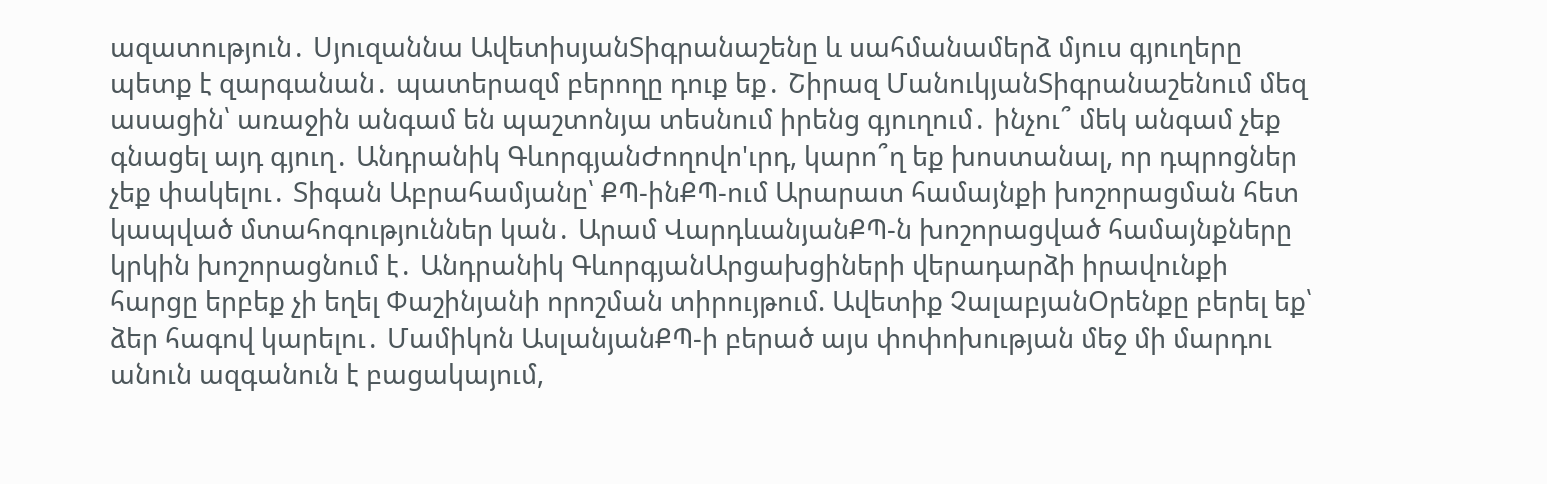ազատություն․ Սյուզաննա ԱվետիսյանՏիգրանաշենը և սահմանամերձ մյուս գյուղերը պետք է զարգանան․ պատերազմ բերողը դուք եք․ Շիրազ ՄանուկյանՏիգրանաշենում մեզ ասացին՝ առաջին անգամ են պաշտոնյա տեսնում իրենց գյուղում․ ինչու՞ մեկ անգամ չեք գնացել այդ գյուղ․ Անդրանիկ ԳևորգյանԺողովո'ւրդ, կարո՞ղ եք խոստանալ, որ դպրոցներ չեք փակելու․ Տիգան Աբրահամյանը՝ ՔՊ-ինՔՊ-ում Արարատ համայնքի խոշորացման հետ կապված մտահոգություններ կան․ Արամ ՎարդևանյանՔՊ-ն խոշորացված համայնքները կրկին խոշորացնում է․ Անդրանիկ ԳևորգյանԱրցախցիների վերադարձի իրավունքի հարցը երբեք չի եղել Փաշինյանի որոշման տիրույթում. Ավետիք ՉալաբյանՕրենքը բերել եք՝ ձեր հագով կարելու․ Մամիկոն ԱսլանյանՔՊ-ի բերած այս փոփոխության մեջ մի մարդու անուն ազգանուն է բացակայում,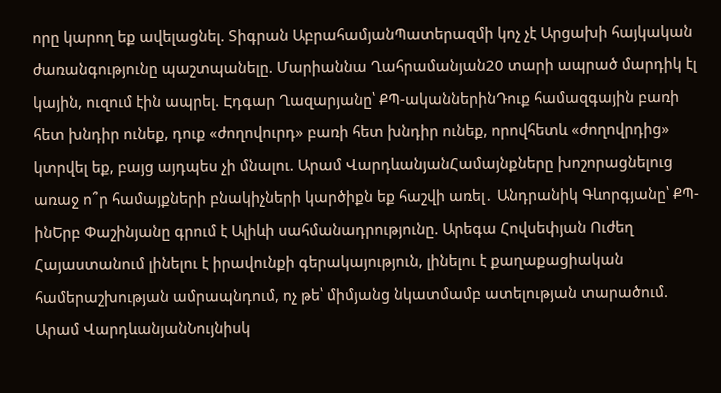որը կարող եք ավելացնել. Տիգրան ԱբրահամյանՊատերազմի կոչ չէ Արցախի հայկական ժառանգությունը պաշտպանելը. Մարիաննա Ղահրամանյան20 տարի ապրած մարդիկ էլ կային, ուզում էին ապրել. Էդգար Ղազարյանը՝ ՔՊ-ականներինԴուք համազգային բառի հետ խնդիր ունեք, դուք «ժողովուրդ» բառի հետ խնդիր ունեք, որովհետև «ժողովրդից» կտրվել եք, բայց այդպես չի մնալու. Արամ ՎարդևանյանՀամայնքները խոշորացնելուց առաջ ո՞ր համայքների բնակիչների կարծիքն եք հաշվի առել․ Անդրանիկ Գևորգյանը՝ ՔՊ-ինԵրբ Փաշինյանը գրում է Ալիևի սահմանադրությունը. Արեգա Հովսեփյան Ուժեղ Հայաստանում լինելու է իրավունքի գերակայություն, լինելու է քաղաքացիական համերաշխության ամրապնդում, ոչ թե՝ միմյանց նկատմամբ ատելության տարածում. Արամ ՎարդևանյանՆույնիսկ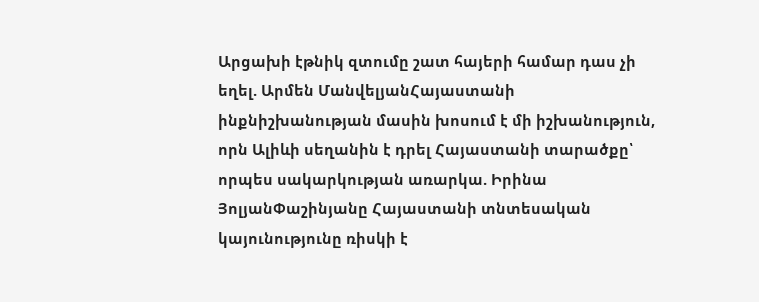Արցախի էթնիկ զտումը շատ հայերի համար դաս չի եղել. Արմեն ՄանվելյանՀայաստանի ինքնիշխանության մասին խոսում է մի իշխանություն, որն Ալիևի սեղանին է դրել Հայաստանի տարածքը՝ որպես սակարկության առարկա. Իրինա ՅոլյանՓաշինյանը Հայաստանի տնտեսական կայունությունը ռիսկի է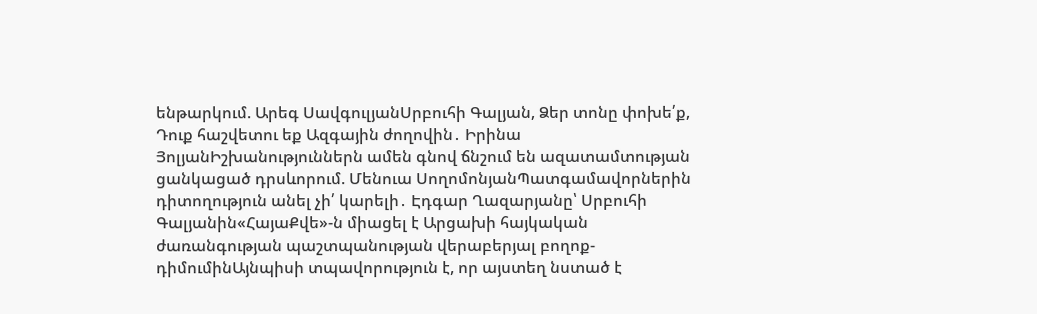ենթարկում. Արեգ ՍավգուլյանՍրբուհի Գալյան, Ձեր տոնը փոխե՛ք, Դուք հաշվետու եք Ազգային ժողովին․ Իրինա ՅոլյանԻշխանություններն ամեն գնով ճնշում են ազատամտության ցանկացած դրսևորում. Մենուա ՍողոմոնյանՊատգամավորներին դիտողություն անել չի՛ կարելի․ Էդգար Ղազարյանը՝ Սրբուհի Գալյանին«ՀայաՔվե»-ն միացել է Արցախի հայկական ժառանգության պաշտպանության վերաբերյալ բողոք-դիմումինԱյնպիսի տպավորություն է, որ այստեղ նստած է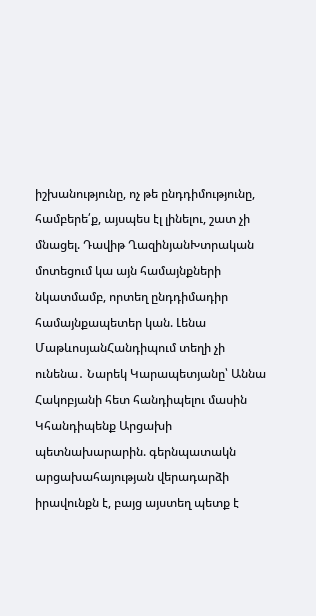իշխանությունը, ոչ թե ընդդիմությունը, համբերե՛ք, այսպես էլ լինելու, շատ չի մնացել. Դավիթ ՂազինյանԽտրական մոտեցում կա այն համայնքների նկատմամբ, որտեղ ընդդիմադիր համայնքապետեր կան. Լենա ՄաթևոսյանՀանդիպում տեղի չի ունենա․ Նարեկ Կարապետյանը՝ Աննա Հակոբյանի հետ հանդիպելու մասին Կհանդիպենք Արցախի պետնախարարին. գերնպատակն արցախահայության վերադարձի իրավունքն է, բայց այստեղ պետք է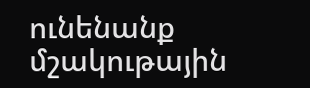ունենանք մշակութային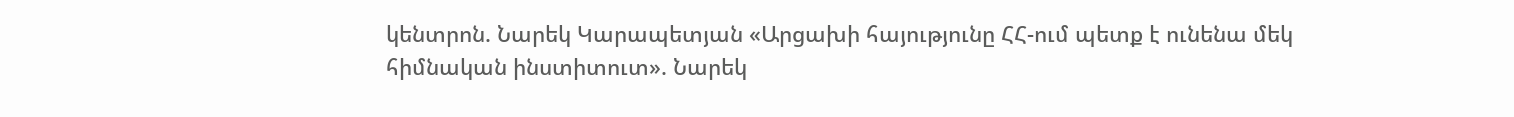կենտրոն. Նարեկ Կարապետյան «Արցախի հայությունը ՀՀ-ում պետք է ունենա մեկ հիմնական ինստիտուտ». Նարեկ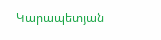Կարապետյան